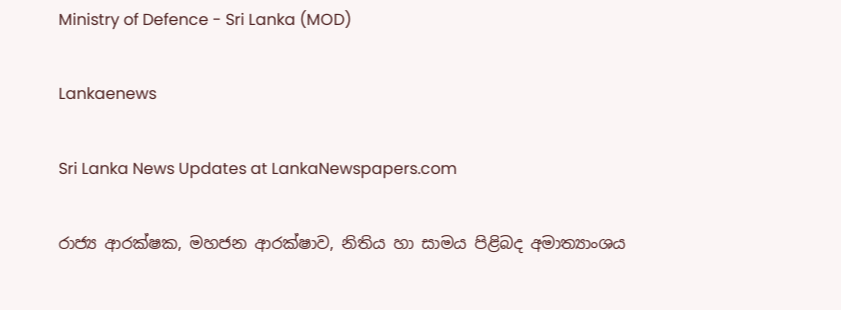Ministry of Defence - Sri Lanka (MOD)

Lankaenews

Sri Lanka News Updates at LankaNewspapers.com

රාජ්‍ය ආරක්ෂක, මහජන ආරක්ෂාව, නිතිය හා සාමය පිළිබද අමාත්‍යාංශය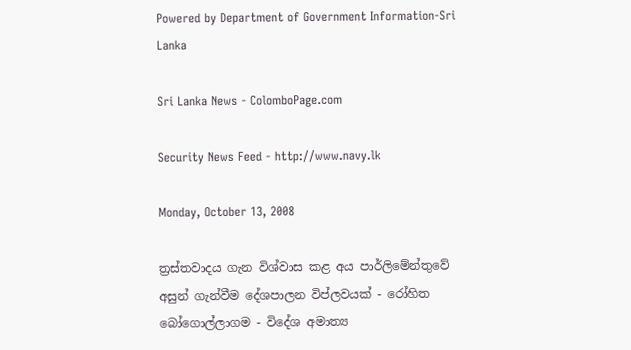Powered by Department of Government Information-Sri Lanka

Sri Lanka News - ColomboPage.com

Security News Feed - http://www.navy.lk

Monday, October 13, 2008

ත්‍රස්තවාදය ගැන විශ්වාස කළ අය පාර්ලිමේන්තුවේ අසුන් ගැන්වීම දේශපාලන විප්ලවයක් - රෝහිත බෝගොල්ලාගම - විදේශ අමාත්‍ය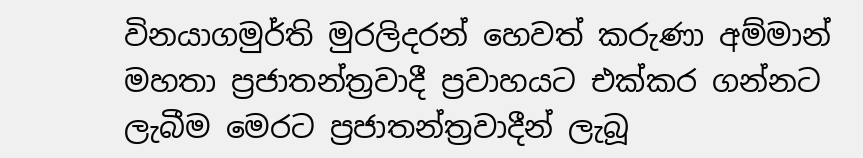විනයාගමුර්ති මුරලිදරන් හෙවත් කරුණා අම්මාන් මහතා ප්‍රජාතන්ත්‍රවාදී ප්‍රවාහයට එක්කර ගන්නට ලැබීම මෙරට ප්‍රජාතන්ත්‍රවාදීන් ලැබූ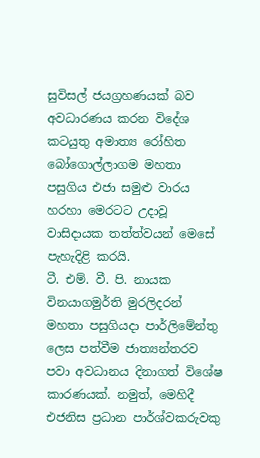සුවිසල් ජයග්‍රහණයක් බව අවධාරණය කරන විදේශ කටයුතු අමාත්‍ය රෝහිත බෝගොල්ලාගම මහතා පසුගිය එජා සමුළු වාරය හරහා මෙරටට උදාවූ වාසිදායක තත්ත්වයන් මෙසේ පැහැදිළි කරයි.
ටී. එම්. වී. පි. නායක විනයාගමුර්ති මුරලිදරන් මහතා පසුගියදා පාර්ලිමේන්තු ලෙස පත්වීම ජාත්‍යන්තරව පවා අවධානය දිනාගත් විශේෂ කාරණයක්. නමුත්, මෙහිදී එජනිස ප්‍රධාන පාර්ශ්වකරුවකු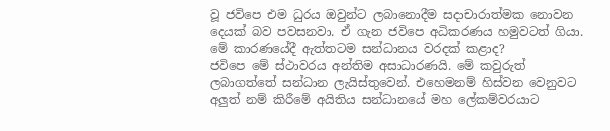වූ ජවිපෙ එම ධුරය ඔවුන්ට ලබානොදීම සදාචාරාත්මක නොවන දෙයක් බව පවසනවා. ඒ ගැන ජවිපෙ අධිකරණය හමුවටත් ගියා. මේ කාරණයේදී ඇත්තටම සන්ධානය වරදක් කළාද?
ජවිපෙ මේ ස්ථාවරය අන්තිම අසාධාරණයි. මේ කවුරුත් ලබාගත්තේ සන්ධාන ලැයිස්තුවෙන්. එහෙමනම් හිස්වන වෙනුවට අලුත් නම් කිරීමේ අයිතිය සන්ධානයේ මහ ලේකම්වරයාට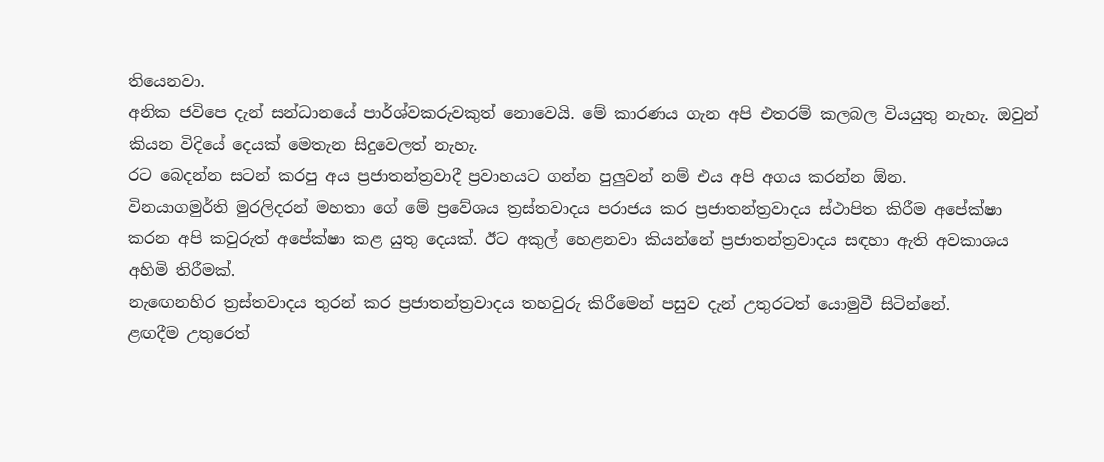තියෙනවා.
අනික ජවිපෙ දැන් සන්ධානයේ පාර්ශ්වකරුවකුත් නොවෙයි. මේ කාරණය ගැන අපි එතරම් කලබල වියයුතු නැහැ. ඔවුන් කියන විදියේ දෙයක් මෙතැන සිදුවෙලත් නැහැ.
රට බෙදන්න සටන් කරපු අය ප්‍රජාතන්ත්‍රවාදී ප්‍රවාහයට ගන්න පුලුවන් නම් එය අපි අගය කරන්න ඕන.
විනයාගමුර්ති මුරලිදරන් මහතා ගේ මේ ප්‍රවේශය ත්‍රස්තවාදය පරාජය කර ප්‍රජාතන්ත්‍රවාදය ස්ථාපිත කිරීම අපේක්ෂා කරන අපි කවුරුත් අපේක්ෂා කළ යුතු දෙයක්. ඊට අකුල් හෙළනවා කියන්නේ ප්‍රජාතන්ත්‍රවාදය සඳහා ඇති අවකාශය අහිමි තිරීමක්.
නැඟෙනහිර ත්‍රස්තවාදය තුරන් කර ප්‍රජාතන්ත්‍රවාදය තහවුරු කිරීමෙන් පසුව දැන් උතුරටත් යොමුවී සිටින්නේ.
ළඟදීම උතුරෙත්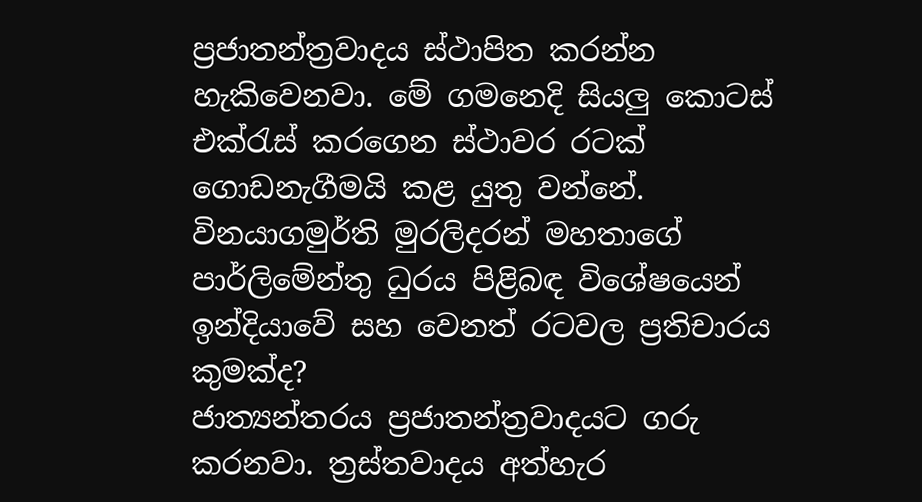ප්‍රජාතන්ත්‍රවාදය ස්ථාපිත කරන්න හැකිවෙනවා. මේ ගමනෙදි සියලු කොටස් එක්රැස් කරගෙන ස්ථාවර රටක් ගොඩනැගීමයි කළ යුතු වන්නේ.
විනයාගමුර්ති මුරලිදරන් මහතාගේ පාර්ලිමේන්තු ධුරය පිළිබඳ විශේෂයෙන් ඉන්දියාවේ සහ වෙනත් රටවල ප්‍රතිචාරය කුමක්ද?
ජාත්‍යන්තරය ප්‍රජාතන්ත්‍රවාදයට ගරු කරනවා. ත්‍රස්තවාදය අත්හැර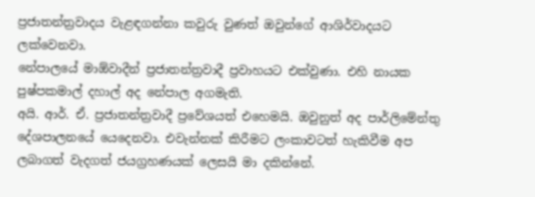ප්‍රජාතන්ත්‍රවාදය වැළඳගන්නා කවුරු වුණත් ඔවුන්ගේ ආශිර්වාදයට ලක්වෙනවා.
නේපාලයේ මාඕවාදීන් ප්‍රජාතන්ත්‍රවාදී ප්‍රවාහයට එක්වුණා. එහි නායක පුෂ්පකමාල් දහාල් අද නේපාල අගමැති.
අයි. ආර්. ඒ. ප්‍රජාතන්ත්‍රවාදී ප්‍රවේශයත් එහෙමයි. ඔවුනුත් අද පාර්ලිමේන්තු දේශපාලනයේ යෙදෙනවා. එවැන්නක් කිරීමට ලංකාවටත් හැකිවීම අප ලබාගත් වැදගත් ජයග්‍රහණයක් ලෙසයි මා දකින්නේ.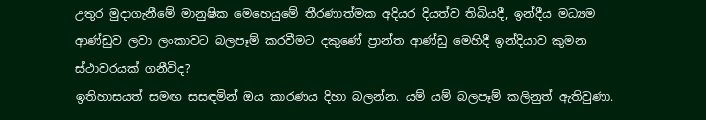උතුර මුදාගැනීමේ මානුෂික මෙහෙයුමේ තීරණාත්මක අදියර දියත්ව තිබියදී, ඉන්දීය මධ්‍යම ආණ්ඩුව ලවා ලංකාවට බලපෑම් කරවීමට දකුණේ ප්‍රාන්ත ආණ්ඩු මෙහිදී ඉන්දියාව කුමන ස්ථාවරයක් ගනීවිද?
ඉතිහාසයත් සමඟ සසඳමින් ඔය කාරණය දිහා බලන්න. යම් යම් බලපෑම් කලිනුත් ඇතිවුණා.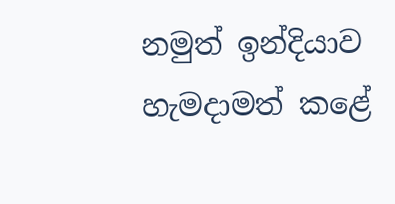නමුත් ඉන්දියාව හැමදාමත් කළේ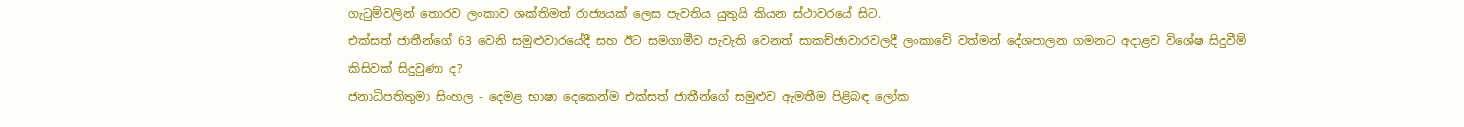ගැටුම්වලින් තොරව ලංකාව ශක්තිමත් රාජ්‍යයක් ලෙස පැවතිය යුතුයි කියන ස්ථාවරයේ සිට.
එක්සත් ජාතීන්ගේ 63 වෙනි සමුළුවාරයේදී සහ ඊට සමගාමීව පැවැති වෙනත් සාකච්ඡාවාරවලදී ලංකාවේ වත්මන් දේශපාලන ගමනට අදාළව විශේෂ සිදුවීම් කිසිවක් සිදුවුණා ද?
ජනාධිපතිතුමා සිංහල - දෙමළ භාෂා දෙකෙන්ම එක්සත් ජාතීන්ගේ සමුළුව ඇමතීම පිළිබඳ ලෝක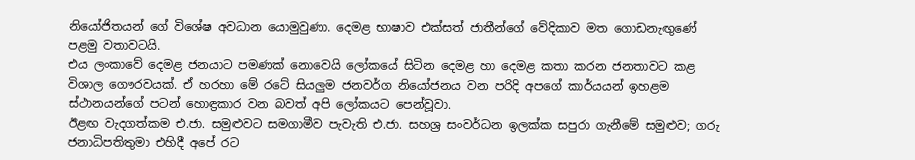නියෝජිතයන් ගේ විශේෂ අවධාන යොමුවුණා. දෙමළ භාෂාව එක්සත් ජාතීන්ගේ වේදිකාව මත ගොඩනැඟුණේ පළමු වතාවටයි.
එය ලංකාවේ දෙමළ ජනයාට පමණක් නොවෙයි ලෝකයේ සිටින දෙමළ හා දෙමළ කතා කරන ජනතාවට කළ විශාල ගෞරවයක්. ඒ හරහා මේ රටේ සියලුම ජනවර්ග නියෝජනය වන පරිදි අපගේ කාර්යයන් ඉහළම ස්ථානයන්ගේ පටන් හොඳ්‍රකාර වන බවත් අපි ලෝකයට පෙන්වූවා.
ඊළඟ වැදගත්කම එ.ජා. සමුළුවට සමගාමීව පැවැති එ.ජා. සහශ්‍ර සංවර්ධන ඉලක්ක සපුරා ගැනීමේ සමුළුව; ගරු ජනාධිපතිතුමා එහිදී අපේ රට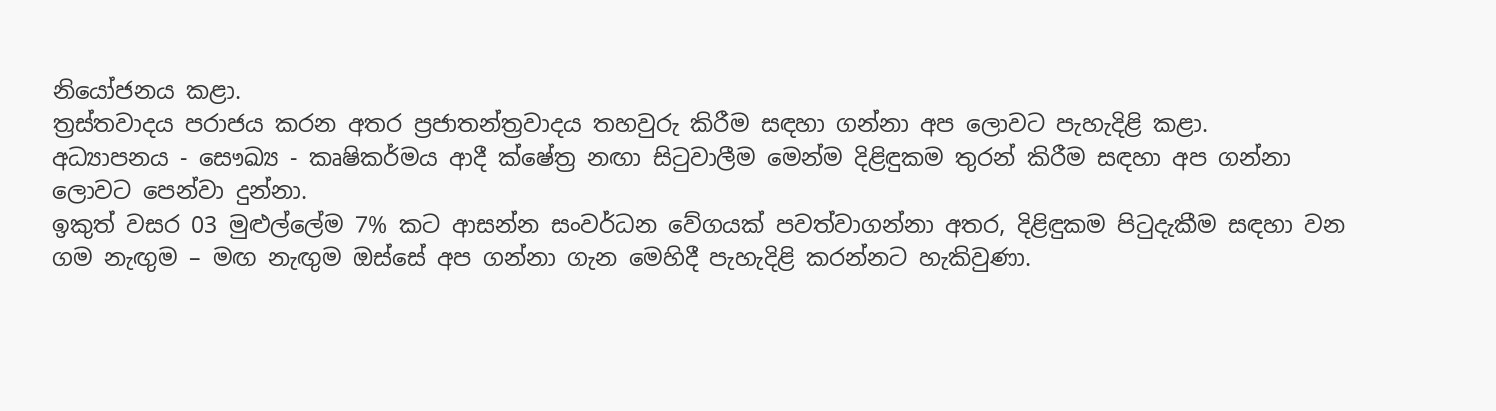නියෝජනය කළා.
ත්‍රස්තවාදය පරාජය කරන අතර ප්‍රජාතන්ත්‍රවාදය තහවුරු කිරීම සඳහා ගන්නා අප ලොවට පැහැදිළි කළා.
අධ්‍යාපනය - සෞඛ්‍ය - කෘෂිකර්මය ආදී ක්ෂේත්‍ර නඟා සිටුවාලීම මෙන්ම දිළිඳුකම තුරන් කිරීම සඳහා අප ගන්නා ලොවට පෙන්වා දුන්නා.
ඉකුත් වසර 03 මුළුල්ලේම 7% කට ආසන්න සංවර්ධන වේගයක් පවත්වාගන්නා අතර, දිළිඳුකම පිටුදැකීම සඳහා වන ගම නැඟුම – මඟ නැඟුම ඔස්සේ අප ගන්නා ගැන මෙහිදී පැහැදිළි කරන්නට හැකිවුණා.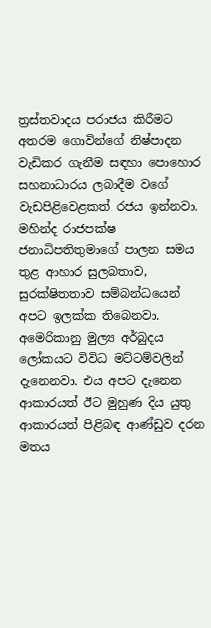ත්‍රස්තවාදය පරාජය කිරීමට අතරම ගොවින්ගේ නිෂ්පාදන වැඩිකර ගැනීම සඳහා පොහොර සහනාධාරය ලබාදීම වගේ වැඩපිළිවෙළකත් රජය ඉන්නවා.
මහින්ද රාජපක්ෂ ජනාධිපතිතුමාගේ පාලන සමය තුළ ආහාර සුලබතාව, සුරක්ෂිතතාව සම්බන්ධයෙන් අපට ඉලක්ක තිබෙනවා.
අමෙරිකානු මුල්‍ය අර්බුදය ලෝකයට විවිධ මට්ටම්වලින් දැනෙනවා. එය අපට දැනෙන ආකාරයත් ඊට මුහුණ දිය යුතු ආකාරයත් පිළිබඳ ආණ්ඩුව දරන මතය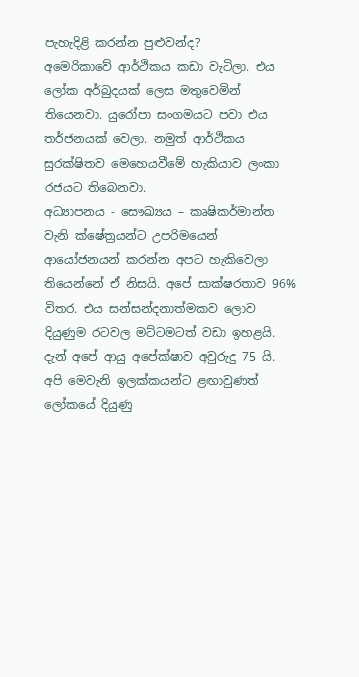පැහැදිළි කරන්න පුළුවන්ද?
අමෙරිකාවේ ආර්ථිකය කඩා වැටිලා. එය ලෝක අර්බුදයක් ලෙස මතුවෙමින් තියෙනවා. යුරෝපා සංගමයට පවා එය තර්ජනයක් වෙලා. නමුත් ආර්ථිකය සුරක්ෂිතව මෙහෙයවීමේ හැකියාව ලංකා රජයට තිබෙනවා.
අධ්‍යාපනය - සෞඛ්‍යය – කෘෂිකර්මාන්ත වැනි ක්ෂේත්‍රයන්ට උපරිමයෙන් ආයෝජනයන් කරන්න අපට හැකිවෙලා තියෙන්නේ ඒ නිසයි. අපේ සාක්ෂරතාව 96% විතර. එය සන්සන්දනාත්මකව ලොව දියුණුම රටවල මට්ටමටත් වඩා ඉහළයි.
දැන් අපේ ආයු අපේක්ෂාව අවුරුදු 75 යි. අපි මෙවැනි ඉලක්කයන්ට ළඟාවුණත් ලෝකයේ දියුණු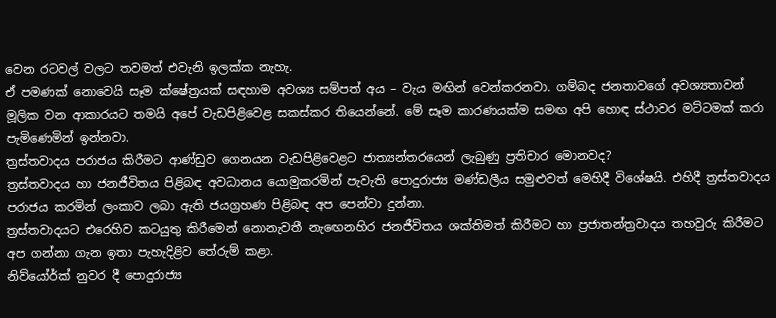වෙන රටවල් වලට තවමත් එවැනි ඉලක්ක නැහැ.
ඒ පමණක් නොවෙයි සෑම ක්ෂේත්‍රයක් සඳහාම අවශ්‍ය සම්පත් අය – වැය මඟින් වෙන්කරනවා. ගම්බද ජනතාවගේ අවශ්‍යතාවන් මූලික වන ආකාරයට තමයි අපේ වැඩපිළිවෙළ සකස්කර තියෙන්නේ. මේ සෑම කාරණයක්ම සමඟ අපි හොඳ ස්ථාවර මට්ටමක් කරා පැමිණෙමින් ඉන්නවා.
ත්‍රස්තවාදය පරාජය කිරීමට ආණ්ඩුව ගෙනයන වැඩපිළිවෙළට ජාත්‍යන්තරයෙන් ලැබුණු ප්‍රතිචාර මොනවද?
ත්‍රස්තවාදය හා ජනජීවිතය පිළිබඳ අවධානය යොමුකරමින් පැවැති පොදුරාජ්‍ය මණ්ඩලීය සමුළුවත් මෙහිදී විශේෂයි. එහිදී ත්‍රස්තවාදය පරාජය කරමින් ලංකාව ලබා ඇති ජයග්‍රහණ පිළිබඳ අප පෙන්වා දුන්නා.
ත්‍රස්තවාදයට එරෙහිව කටයුතු කිරීමෙන් නොනැවතී නැඟෙනහිර ජනජීවිතය ශක්තිමත් කිරීමට හා ප්‍රජාතන්ත්‍රවාදය තහවුරු කිරීමට අප ගන්නා ගැන ඉතා පැහැදිළිව තේරුම් කළා.
නිව්යෝර්ක් නුවර දී පොදුරාජ්‍ය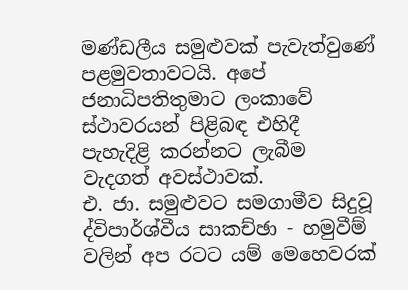මණ්ඩලීය සමුළුවක් පැවැත්වුණේ පළමුවතාවටයි. අපේ ජනාධිපතිතුමාට ලංකාවේ ස්ථාවරයන් පිළිබඳ එහිදී පැහැදිළි කරන්නට ලැබීම වැදගත් අවස්ථාවක්.
එ. ජා. සමුළුවට සමගාමීව සිදුවූ ද්විපාර්ශ්වීය සාකච්ඡා - හමුවීම් වලින් අප රටට යම් මෙහෙවරක්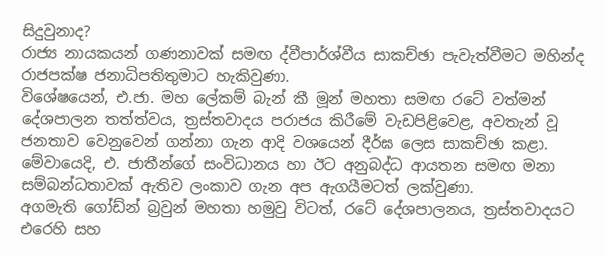සිදුවුනාද?
රාජ්‍ය නායකයන් ගණනාවක් සමඟ ද්වීපාර්ශ්වීය සාකච්ඡා පැවැත්වීමට මහින්ද රාජපක්ෂ ජනාධිපතිතුමාට හැකිවුණා.
විශේෂයෙන්, එ.ජා. මහ ලේකම් බැන් කී මූන් මහතා සමඟ රටේ වත්මන් දේශපාලන තත්ත්වය, ත්‍රස්තවාදය පරාජය කිරීමේ වැඩපිළිවෙළ, අවතැන් වූ ජනතාව වෙනුවෙන් ගන්නා ගැන ආදි වශයෙන් දීර්ඝ ලෙස සාකච්ඡා කළා.
මේවායෙදි, එ. ජාතීන්ගේ සංවිධානය හා ඊට අනුබද්ධ ආයතන සමඟ මනා සම්බන්ධතාවක් ඇතිව ලංකාව ගැන අප ඇගයීමටත් ලක්වුණා.
අගමැති ගෝඩ්න් බ්‍රවුන් මහතා හමුවු විටත්, රටේ දේශපාලනය, ත්‍රස්තවාදයට එරෙහි සහ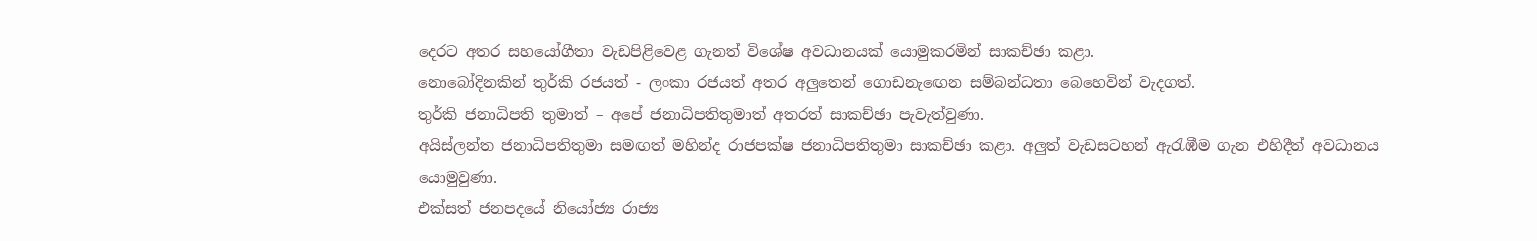දෙරට අතර සහයෝගීතා වැඩපිළිවෙළ ගැනත් විශේෂ අවධානයක් යොමුකරමින් සාකච්ඡා කළා.
නොබෝදිනකින් තුර්කි රජයත් - ලංකා රජයත් අතර අලුතෙන් ගොඩනැඟෙන සම්බන්ධතා බෙහෙවින් වැදගත්.
තුර්කි ජනාධිපති තුමාත් – අපේ ජනාධිපතිතුමාත් අතරත් සාකච්ඡා පැවැත්වුණා.
අයිස්ලන්ත ජනාධිපතිතුමා සමඟත් මහින්ද රාජපක්ෂ ජනාධිපතිතුමා සාකච්ඡා කළා. අලුත් වැඩසටහන් ඇරැඹීම ගැන එහිදීත් අවධානය යොමුවුණා.
එක්සත් ජනපදයේ නියෝජ්‍ය රාජ්‍ය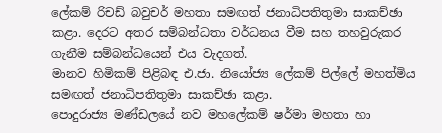ලේකම් රිචඩ් බවුචර් මහතා සමඟත් ජනාධිපතිතුමා සාකච්ඡා කළා. දෙරට අතර සම්බන්ධතා වර්ධනය වීම සහ තහවුරුකර ගැනීම සම්බන්ධයෙන් එය වැදගත්.
මානව හිමිකම් පිළිබඳ එ.ජා. නියෝජ්‍ය ලේකම් පිල්ලේ මහත්මිය සමඟත් ජනාධිපතිතුමා සාකච්ඡා කළා.
පොදුරාජ්‍ය මණ්ඩලයේ නව මහලේකම් ෂර්මා මහතා හා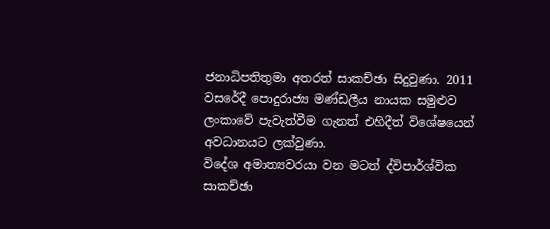ජනාධිපතිතුමා අතරත් සාකච්ඡා සිදුවුණා. 2011 වසරේදී පොදුරාජ්‍ය මණ්ඩලීය නායක සමුළුව ලංකාවේ පැවැත්වීම ගැනත් එහිදීත් විශේෂයෙන් අවධානයට ලක්වුණා.
විදේශ අමාත්‍යවරයා වන මටත් ද්විපාර්ශ්වික සාකච්ඡා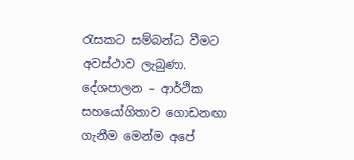රැසකට සම්බන්ධ වීමට අවස්ථාව ලැබුණා. දේශපාලන – ආර්ථික සහයෝගිතාව ගොඩනඟා ගැනීම මෙන්ම අපේ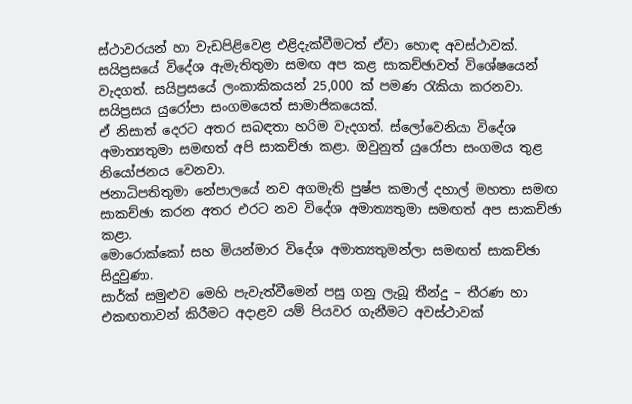ස්ථාවරයන් හා වැඩපිළිවෙළ එළිදැක්වීමටත් ඒවා හොඳ අවස්ථාවක්.
සයිප්‍රසයේ විදේශ ඇමැතිතුමා සමඟ අප කළ සාකච්ඡාවත් විශේෂයෙන් වැදගත්. සයිප්‍රසයේ ලංකාකිකයන් 25,000 ක් පමණ රැකියා කරනවා. සයිප්‍රසය යුරෝපා සංගමයෙත් සාමාජිකයෙක්.
ඒ නිසාත් දෙරට අතර සබඳතා හරිම වැදගත්. ස්ලෝවෙනියා විදේශ අමාත්‍යතුමා සමඟත් අපි සාකච්ඡා කළා. ඔවුනුත් යුරෝපා සංගමය තුළ නියෝජනය වෙනවා.
ජනාධිපතිතුමා නේපාලයේ නව අගමැති පුෂ්ප කමාල් දහාල් මහතා සමඟ සාකච්ඡා කරන අතර එරට නව විදේශ අමාත්‍යතුමා සමඟත් අප සාකච්ඡා කළා.
මොරොක්කෝ සහ මියන්මාර විදේශ අමාත්‍යතුමන්ලා සමඟත් සාකච්ඡා සිදුවුණා.
සාර්ක් සමුළුව මෙහි පැවැත්වීමෙන් පසු ගනු ලැබූ තීන්දු – තීරණ හා එකඟතාවන් කිරීමට අදාළව යම් පියවර ගැනීමට අවස්ථාවක්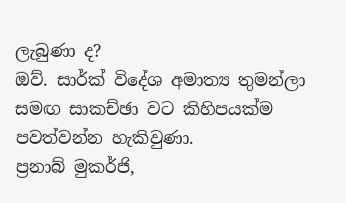ලැබුණා ද?
ඔව්. සාර්ක් විදේශ අමාත්‍ය තුමන්ලා සමඟ සාකච්ඡා වට කිහිපයක්ම පවත්වන්න හැකිවුණා.
ප්‍රනාබ් මුකර්ජි,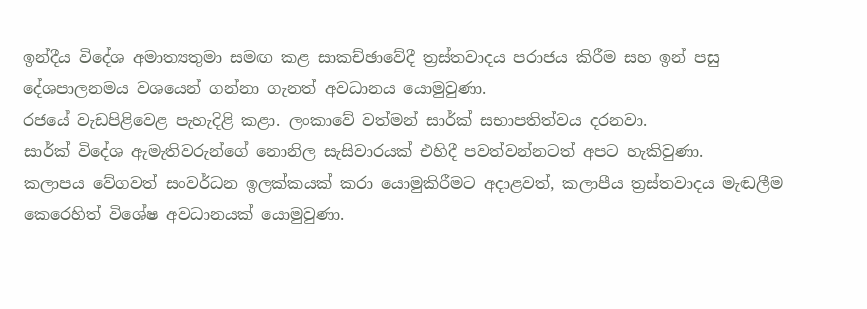ඉන්දීය විදේශ අමාත්‍යතුමා සමඟ කළ සාකච්ඡාවේදී ත්‍රස්තවාදය පරාජය කිරීම සහ ඉන් පසු දේශපාලනමය වශයෙන් ගන්නා ගැනත් අවධානය යොමුවුණා.
රජයේ වැඩපිළිවෙළ පැහැදිළි කළා. ලංකාවේ වත්මන් සාර්ක් සභාපතිත්වය දරනවා.
සාර්ක් විදේශ ඇමැතිවරුන්ගේ නොනිල සැසිවාරයක් එහිදී පවත්වන්නටත් අපට හැකිවුණා.
කලාපය වේගවත් සංවර්ධන ඉලක්කයක් කරා යොමුකිරීමට අදාළවත්, කලාපීය ත්‍රස්තවාදය මැඬලීම කෙරෙහිත් විශේෂ අවධානයක් යොමුවුණා.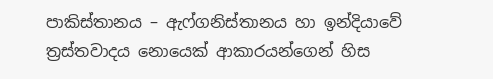පාකිස්තානය – ඇෆ්ගනිස්තානය හා ඉන්දියාවේ ත්‍රස්තවාදය නොයෙක් ආකාරයන්ගෙන් හිස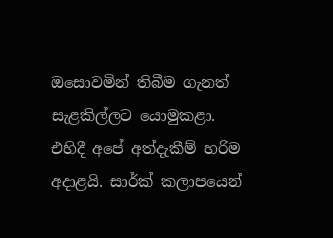ඔසොවමින් තිබීම ගැනත් සැළකිල්ලට යොමුකළා.
එහිදී අපේ අත්දැකීම් හරිම අදාළයි. සාර්ක් කලාපයෙන්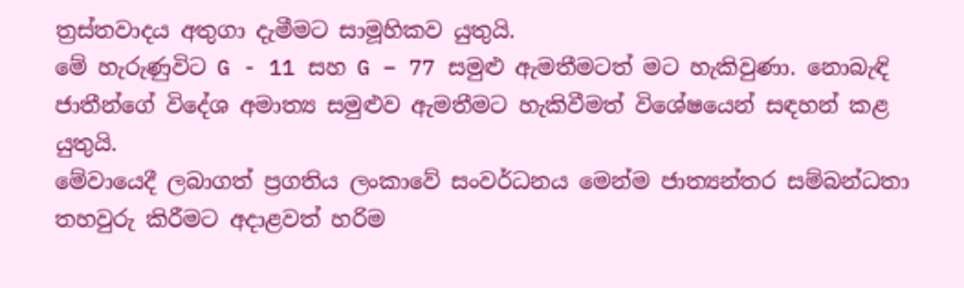ත්‍රස්තවාදය අතුගා දැමීමට සාමූහිකව යුතුයි.
මේ හැරුණුවිට G - 11 සහ G – 77 සමුළු ඇමතීමටත් මට හැකිවුණා. නොබැඳි ජාතීන්ගේ විදේශ අමාත්‍ය සමුළුව ඇමතීමට හැකිවීමත් විශේෂයෙන් සඳහන් කළ යුතුයි.
මේවායෙදී ලබාගත් ප්‍රගතිය ලංකාවේ සංවර්ධනය මෙන්ම ජාත්‍යන්තර සම්බන්ධතා තහවුරු කිරීමට අදාළවත් හරිම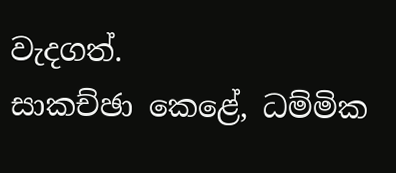වැදගත්.
සාකච්ඡා කෙළේ, ධම්මික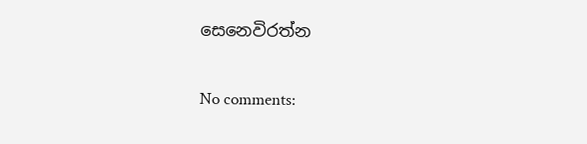සෙනෙවිරත්න

No comments: